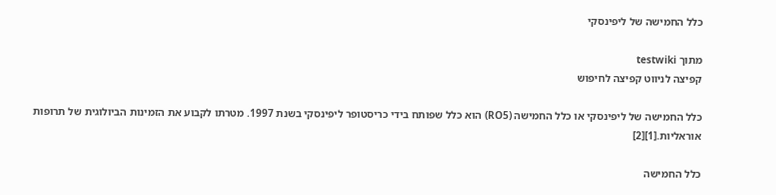כלל החמישה של ליפינסקי

מתוך testwiki
קפיצה לניווט קפיצה לחיפוש

כלל החמישה של ליפינסקי או כלל החמישה (RO5) הוא כלל שפותח בידי כריסטופר ליפינסקי בשנת 1997. מטרתו לקבוע את הזמינות הביולוגית של תרופות אוראליות.[1][2]

כלל החמישה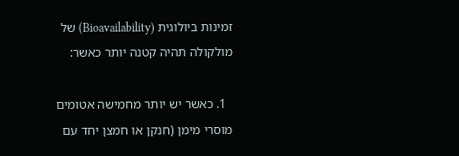זמינות ביולוגית (Bioavailability) של מולקולה תהיה קטנה יותר כאשר:

  1. כאשר יש יותר מחמישה אטומים מוסרי מימן (חנקן או חמצן יחד עם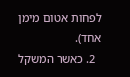לפחות אטום מימן אחד).
  2. כאשר המשקל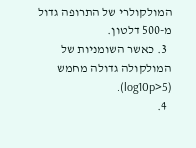המולקולרי של התרופה גדול מ-500 דלטון.
  3. כאשר השומניות של המולקולה גדולה מחמש (log10p>5).
  4.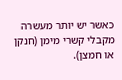כאשר יש יותר מעשרה מקבלי קשרי מימן (חנקן או חמצן).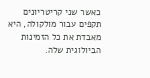כאשר שני קריטריונים תקפים עבור מולקולה, היא מאבדת את כל הזמינות הביולוגית שלה.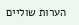הערות שוליים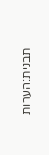תבנית:הערות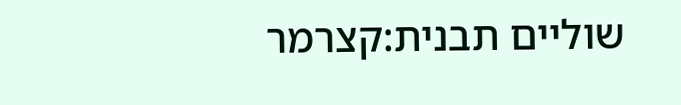שוליים תבנית:קצרמר